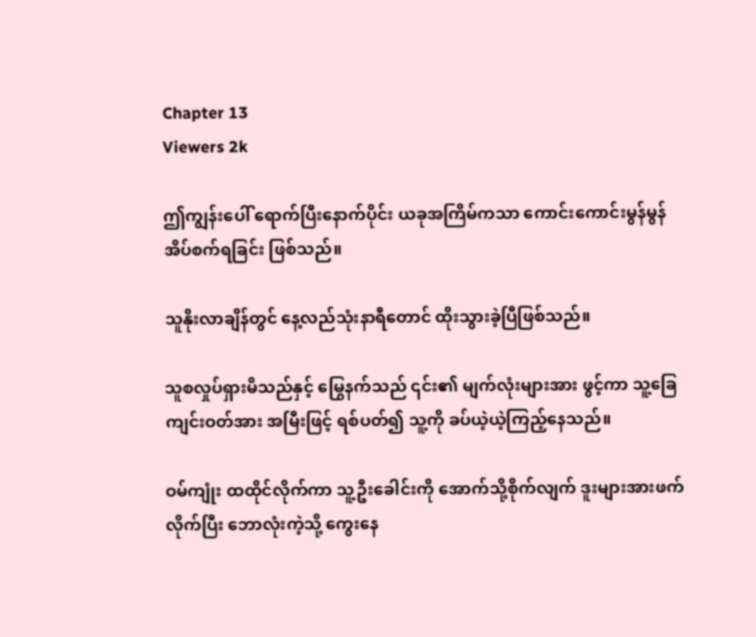Chapter 13
Viewers 2k

ဤကျွန်းပေါ် ရောက်ပြီးနောက်ပိုင်း ယခုအကြိမ်ကသာ ကောင်းကောင်းမွန်မွန် အိပ်စက်ရခြင်း ဖြစ်သည်။

သူနိုးလာချိန်တွင် နေ့လည်သုံးနာရီတောင် ထိုးသွားခဲ့ပြီဖြစ်သည်။

သူစလှုပ်ရှားမိသည်နှင့် မြွေနက်သည် ၎င်း၏ မျက်လုံးများအား ဖွင့်ကာ သူ့ခြေကျင်းဝတ်အား အမြီးဖြင့် ရစ်ပတ်၍ သူ့ကို ခပ်ယဲ့ယဲ့ကြည့်နေသည်။

ဝမ်ကျုံး ထထိုင်လိုက်ကာ သူ့ဦးခေါင်းကို အောက်သို့စိုက်လျက် ဒူးများအားဖက်လိုက်ပြီး ဘောလုံးကဲ့သို့ ကွေးနေ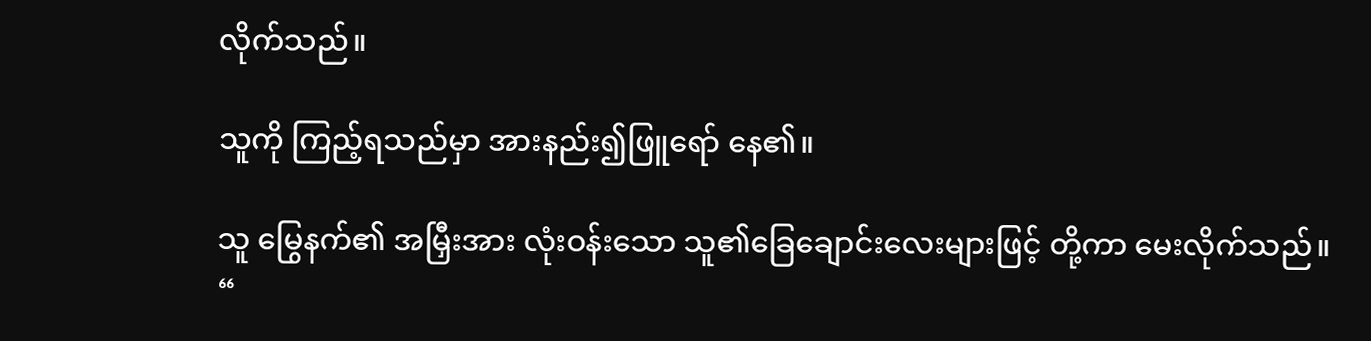လိုက်သည်။

သူကို ကြည့်ရသည်မှာ အားနည်း၍ဖြူရော် နေ၏။

သူ မြွေနက်၏ အမြှီးအား လုံးဝန်းသော သူ၏ခြေချောင်းလေးများဖြင့် တို့ကာ မေးလိုက်သည်။
“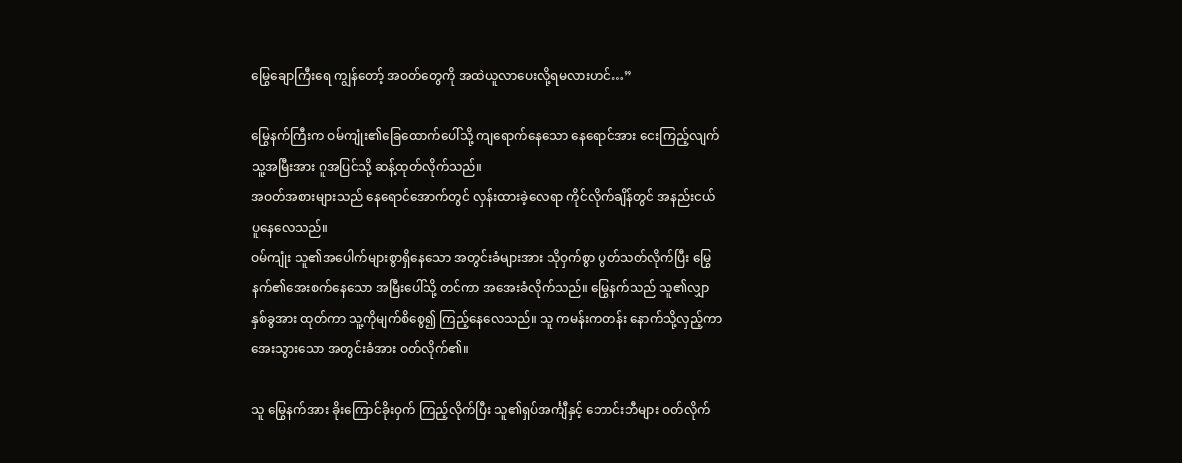မြွေချောကြီးရေ ကျွန်တော့် အဝတ်တွေကို အထဲယူလာပေးလို့ရမလားဟင်…”

မြွေနက်ကြီးက ဝမ်ကျုံး၏ခြေထောက်ပေါ်သို့ ကျရောက်နေသော နေရောင်အား ငေးကြည့်လျက် သူ့အမြီးအား ဂူအပြင်သို့ ဆန့်ထုတ်လိုက်သည်။
အဝတ်အစားများသည် နေရောင်အောက်တွင် လှန်းထားခဲ့လေရာ ကိုင်လိုက်ချိန်တွင် အနည်းငယ် ပူနေလေသည်။
ဝမ်ကျုံး သူ၏အပေါက်များစွာရှိနေသော အတွင်းခံများအား သိုဝှက်စွာ ပွတ်သတ်လိုက်ပြီး မြွေနက်၏အေးစက်နေသော အမြီးပေါ်သို့ တင်ကာ အအေးခံလိုက်သည်။ မြွေနက်သည် သူ၏လျှာနှစ်ခွအား ထုတ်ကာ သူ့ကိုမျက်စိစွေ၍ ကြည့်နေလေသည်။ သူ ကမန်းကတန်း နောက်သို့လှည့်ကာ အေးသွားသော အတွင်းခံအား ဝတ်လိုက်၏။

သူ မြွေနက်အား ခိုးကြောင်ခိုးဝှက် ကြည့်လိုက်ပြီး သူ၏ရှပ်အင်္ကျီနှင့် ဘောင်းဘီများ ဝတ်လိုက်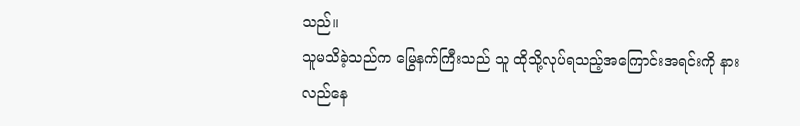သည်။
သူမသိခဲ့သည်က မြွေနက်ကြီးသည် သူ ထိုသို့လုပ်ရသည့်အကြောင်းအရင်းကို နားလည်နေ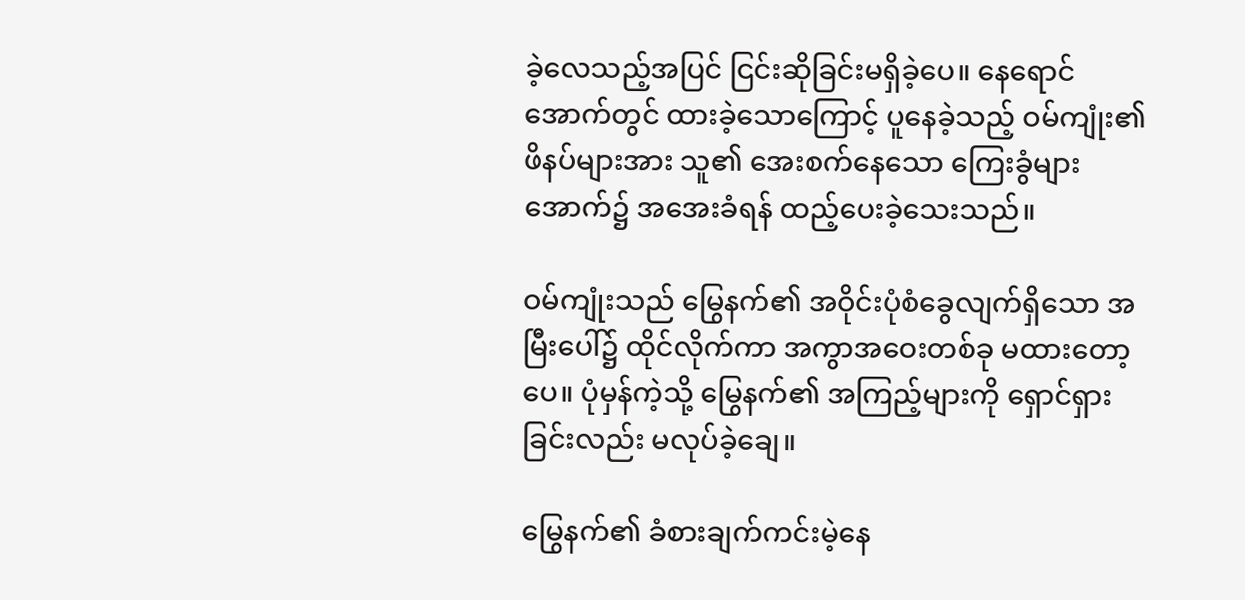ခဲ့လေသည့်အပြင် ငြင်းဆိုခြင်းမရှိခဲ့ပေ။ နေရောင်အောက်တွင် ထားခဲ့သောကြောင့် ပူနေခဲ့သည့် ဝမ်ကျုံး၏ဖိနပ်များအား သူ၏ အေးစက်နေသော ကြေးခွံများ အောက်၌ အအေးခံရန် ထည့်ပေးခဲ့သေးသည်။

ဝမ်ကျုံးသည် မြွေနက်၏ အဝိုင်းပုံစံခွေလျက်ရှိသော အမြီးပေါ်၌ ထိုင်လိုက်ကာ အကွာအဝေးတစ်ခု မထားတော့ပေ။ ပုံမှန်ကဲ့သို့ မြွေနက်၏ အကြည့်များကို ရှောင်ရှားခြင်းလည်း မလုပ်ခဲ့ချေ။

မြွေနက်၏ ခံစားချက်ကင်းမဲ့နေ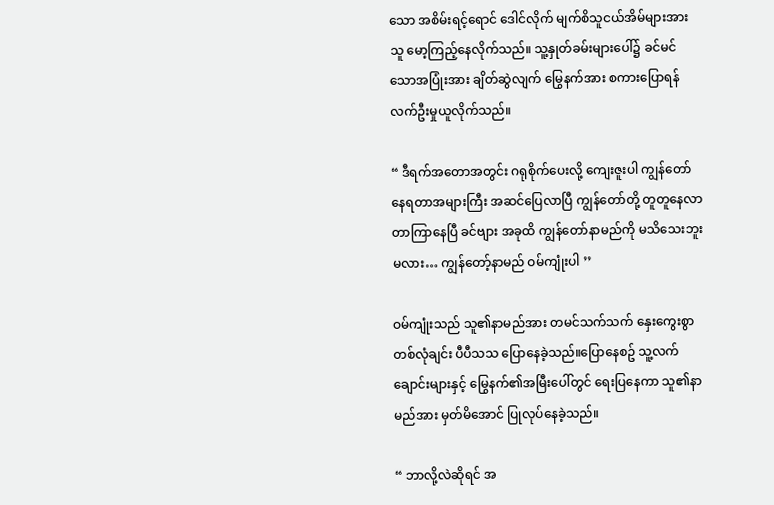သော အစိမ်းရင့်ရောင် ဒေါင်လိုက် မျက်စိသူငယ်အိမ်များအား သူ မော့ကြည့်နေလိုက်သည်။ သူ့နှုတ်ခမ်းများပေါ်၌ ခင်မင်သောအပြုံးအား ချိတ်ဆွဲလျက် မြွေနက်အား စကားပြောရန် လက်ဦးမှုယူလိုက်သည်။

“ ဒီရက်အတောအတွင်း ဂရုစိုက်ပေးလို့ ကျေးဇူးပါ ကျွန်တော် နေရတာအများကြီး အဆင်ပြေလာပြီ ကျွန်တော်တို့ တူတူနေလာတာကြာနေပြီ ခင်ဗျား အခုထိ ကျွန်တော်နာမည်ကို မသိသေးဘူးမလား… ကျွန်တော့်နာမည် ဝမ်ကျုံးပါ ’’

ဝမ်ကျုံးသည် သူ၏နာမည်အား တမင်သက်သက် နှေးကွေးစွာ တစ်လုံချင်း ပီပီသသ ပြောနေခဲ့သည်။ပြောနေစဥ် သူ့လက်ချောင်းများနှင့် မြွေနက်၏အမြီးပေါ်တွင် ရေးပြနေကာ သူ၏နာမည်အား မှတ်မိအောင် ပြုလုပ်နေခဲ့သည်။

“ ဘာလို့လဲဆိုရင် အ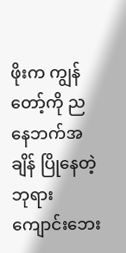ဖိုးက ကျွန်တော့်ကို ညနေဘက်အချိန် ပြိုနေတဲ့ ဘုရားကျောင်းဘေး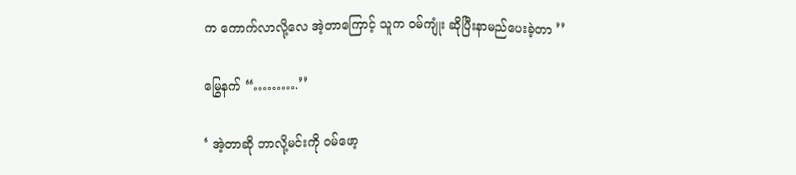က ကောက်လာလို့လေ အဲ့တာကြောင့် သူက ဝမ်ကျုံး ဆိုပြီးနာမည်ပေးခဲ့တာ ’’

မြွေနက် “……….’’

‘ အဲ့တာဆို ဘာလို့မင်းကို ဝမ်ဖော့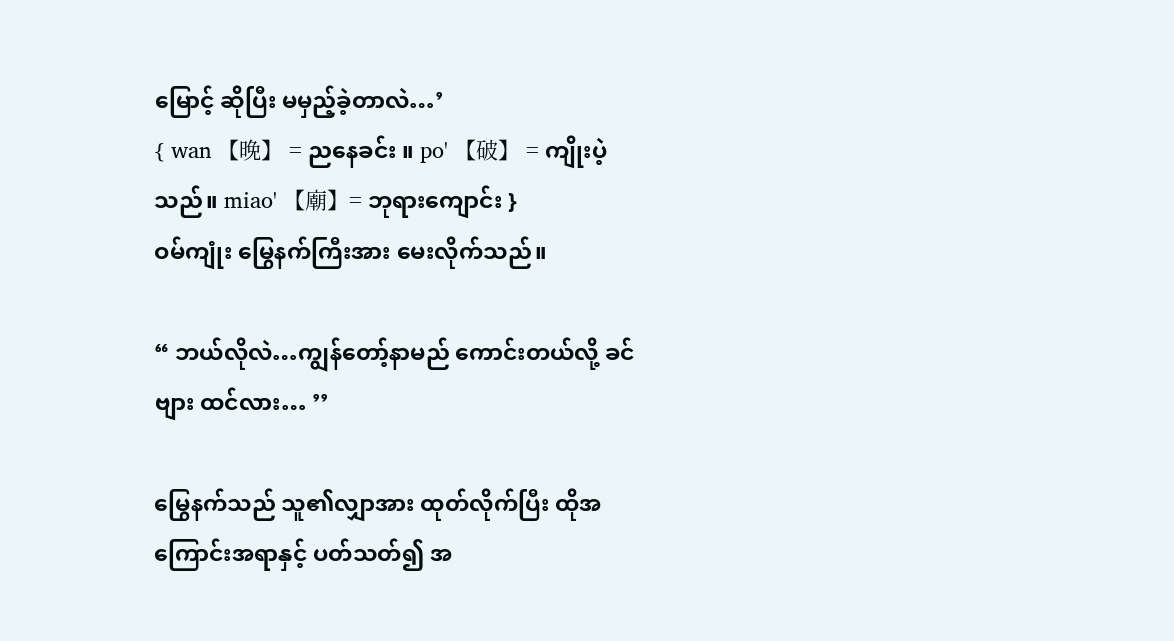မြောင့် ဆိုပြီး မမှည့်ခဲ့တာလဲ…’
{ wan 【晚】 = ညနေခင်း ။ po' 【破】 = ကျိုးပဲ့သည်။ miao' 【廟】= ဘုရားကျောင်း }
ဝမ်ကျုံး မြွေနက်ကြီးအား မေးလိုက်သည်။

“ ဘယ်လိုလဲ…ကျွန်တော့်နာမည် ကောင်းတယ်လို့ ခင်ဗျား ထင်လား… ’’

မြွေနက်သည် သူ၏လျှာအား ထုတ်လိုက်ပြီး ထိုအကြောင်းအရာနှင့် ပတ်သတ်၍ အ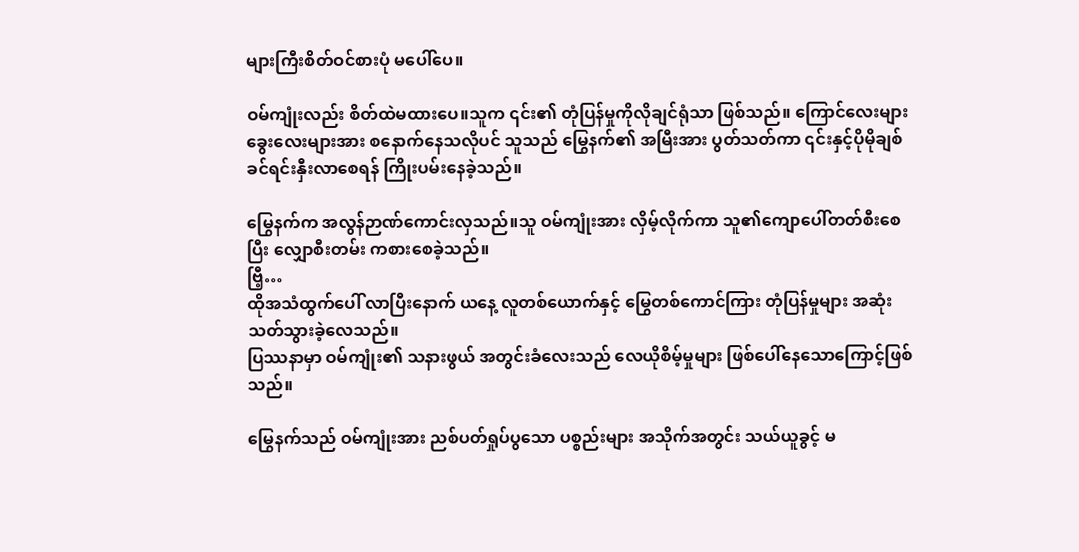များကြီးစိတ်ဝင်စားပုံ မပေါ်ပေ။

ဝမ်ကျုံးလည်း စိတ်ထဲမထားပေ။သူက ၎င်း၏ တုံပြန်မှုကိုလိုချင်ရုံသာ ဖြစ်သည်။ ကြောင်လေးများ ခွေးလေးများအား စနောက်နေသလိုပင် သူသည် မြွေနက်၏ အမြီးအား ပွတ်သတ်ကာ ၎င်းနှင့်ပိုမိုချစ်ခင်ရင်းနှီးလာစေရန် ကြိုးပမ်းနေခဲ့သည်။

မြွေနက်က အလွန်ဉာဏ်ကောင်းလှသည်။သူ ဝမ်ကျုံးအား လှိမ့်လိုက်ကာ သူ၏ကျောပေါ်တတ်စီးစေပြီး လျှောစီးတမ်း ကစားစေခဲ့သည်။
ဗြီ့…
ထိုအသံထွက်ပေါ် လာပြီးနောက် ယနေ့ လူတစ်ယောက်နှင့် မြွေတစ်ကောင်ကြား တုံပြန်မှုများ အဆုံးသတ်သွားခဲ့လေသည်။
ပြဿနာမှာ ဝမ်ကျုံး၏ သနားဖွယ် အတွင်းခံလေးသည် လေယိုစိမ့်မှုများ ဖြစ်ပေါ်နေသောကြောင့်ဖြစ်သည်။

မြွေနက်သည် ဝမ်ကျုံးအား ညစ်ပတ်ရှုပ်ပွသော ပစ္စည်းများ အသိုက်အတွင်း သယ်ယူခွင့် မ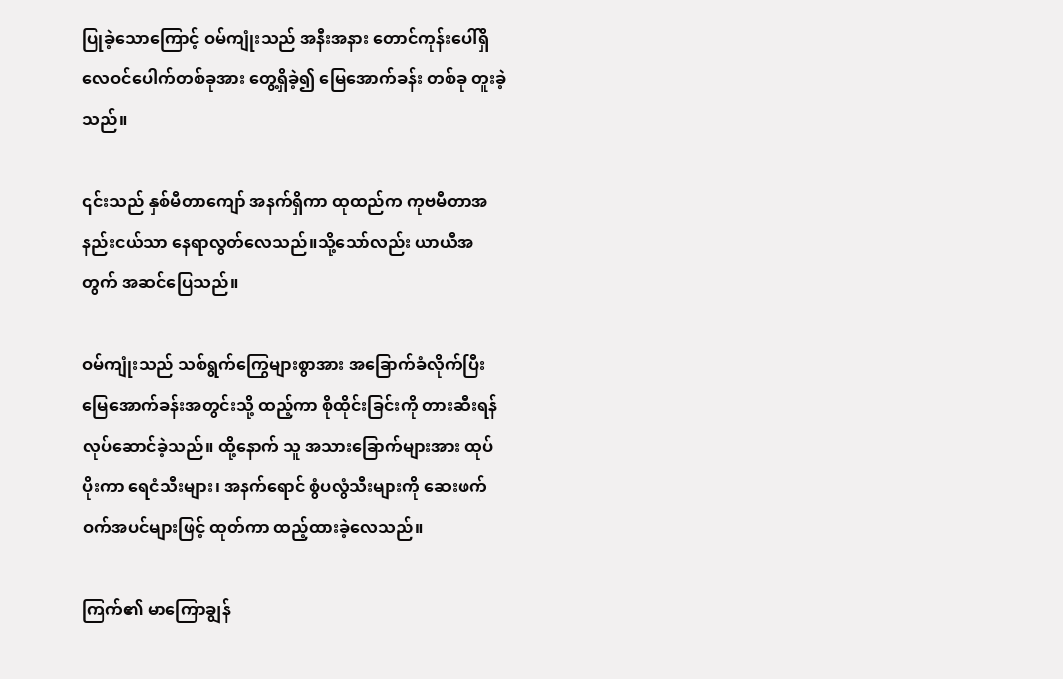ပြုခဲ့သောကြောင့် ဝမ်ကျုံးသည် အနီးအနား တောင်ကုန်းပေါ်ရှိ လေဝင်ပေါက်တစ်ခုအား တွေ့ရှိခဲ့၍ မြေအောက်ခန်း တစ်ခု တူးခဲ့သည်။

၎င်းသည် နှစ်မီတာကျော် အနက်ရှိကာ ထုထည်က ကုဗမီတာအနည်းငယ်သာ နေရာလွတ်လေသည်။သို့သော်လည်း ယာယီအတွက် အဆင်ပြေသည်။

ဝမ်ကျုံးသည် သစ်ရွက်ကြွေများစွာအား အခြောက်ခံလိုက်ပြီး မြေအောက်ခန်းအတွင်းသို့ ထည့်ကာ စိုထိုင်းခြင်းကို တားဆီးရန်လုပ်ဆောင်ခဲ့သည်။ ထို့နောက် သူ အသားခြောက်များအား ထုပ်ပိုးကာ ရေငံသီးများ၊ အနက်ရောင် စွံပလွံသီးများကို ဆေးဖက်ဝက်အပင်များဖြင့် ထုတ်ကာ ထည့်ထားခဲ့လေသည်။

ကြက်၏ မာကြောချွန်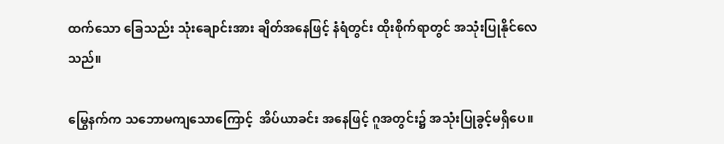ထက်သော ခြေသည်း သုံးချောင်းအား ချိတ်အနေဖြင့် နံရံတွင်း ထိုးစိုက်ရာတွင် အသုံးပြုနိုင်လေသည်။

မြွေနက်က သဘောမကျသောကြောင့်  အိပ်ယာခင်း အနေဖြင့် ဂူအတွင်း၌ အသုံးပြုခွင့်မရှိပေ။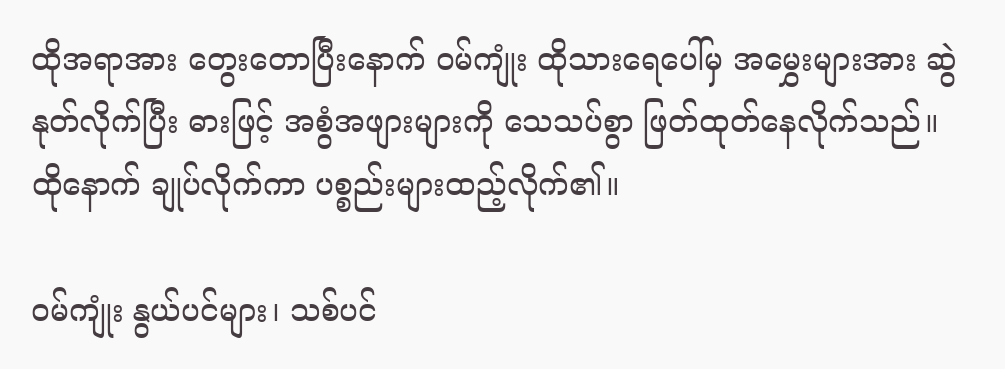ထိုအရာအား တွေးတောပြီးနောက် ဝမ်ကျုံး ထိုသားရေပေါ်မှ အမွှေးများအား ဆွဲနုတ်လိုက်ပြီး ဓားဖြင့် အစွံအဖျားများကို သေသပ်စွာ ဖြတ်ထုတ်နေလိုက်သည်။ ထိုနောက် ချုပ်လိုက်ကာ ပစ္စည်းများထည့်လိုက်၏။

ဝမ်ကျုံး နွယ်ပင်များ၊ သစ်ပင်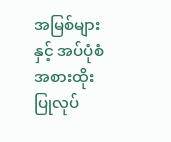အမြစ်များနှင့် အပ်ပုံစံ အစားထိုးပြုလုပ်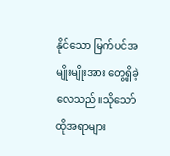နိုင်သော မြက်ပင်အမျိုးမျိုးအား တွေ့ရှိခဲ့လေသည်။သိုသော် ထိုအရာများ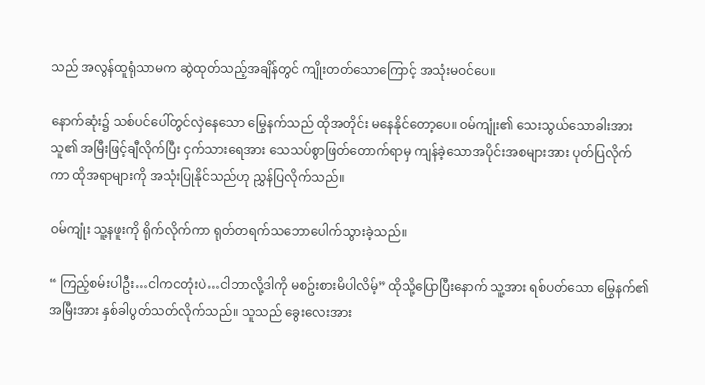သည် အလွန်ထူရုံသာမက ဆွဲထုတ်သည့်အချိန်တွင် ကျိုးတတ်သောကြောင့် အသုံးမဝင်ပေ။

နောက်ဆုံး၌ သစ်ပင်ပေါ်တွင်လှဲနေသော မြွေနက်သည် ထိုအတိုင်း မနေနိုင်တော့ပေ။ ဝမ်ကျုံး၏ သေးသွယ်သောခါးအား သူ၏ အမြီးဖြင့်ချီလိုက်ပြီး ငှက်သားရေအား သေသပ်စွာဖြတ်တောက်ရာမှ ကျန်ခဲ့သောအပိုင်းအစများအား ပုတ်ပြလိုက်ကာ ထိုအရာများကို အသုံးပြုနိုင်သည်ဟု ညွှန်ပြလိုက်သည်။

ဝမ်ကျုံး သူ့နဖူးကို ရိုက်လိုက်ကာ ရုတ်တရက်သဘောပေါက်သွားခဲ့သည်။

“ ကြည့်စမ်းပါဦး…ငါကငတုံးပဲ…ငါဘာလို့ဒါကို မစဥ်းစားမိပါလိမ့်” ထိုသို့ပြောပြီးနောက် သူ့အား ရစ်ပတ်သော မြွေနက်၏အမြီးအား နှစ်ခါပွတ်သတ်လိုက်သည်။ သူသည် ခွေးလေးအား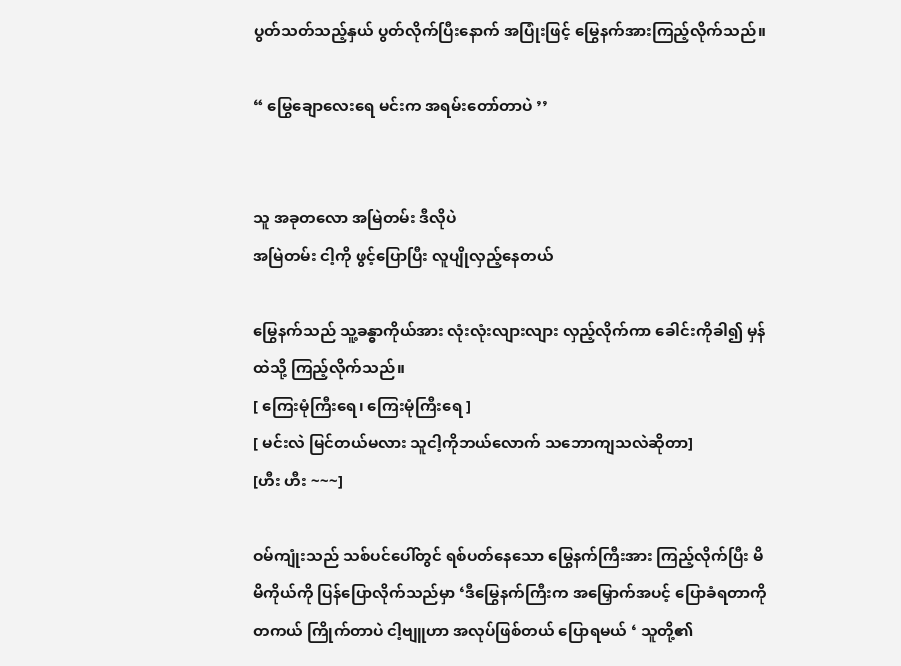ပွတ်သတ်သည့်နှယ် ပွတ်လိုက်ပြီးနောက် အပြုံးဖြင့် မြွေနက်အားကြည့်လိုက်သည်။

“ မြွေချောလေးရေ မင်းက အရမ်းတော်တာပဲ ’’


သူ အခုတလော အမြဲတမ်း ဒီလိုပဲ
အမြဲတမ်း ငါ့ကို ဖွင့်ပြောပြီး လူပျိုလှည့်နေတယ်

မြွေနက်သည် သူ့ခန္ဓာကိုယ်အား လုံးလုံးလျားလျား လှည့်လိုက်ကာ ခေါင်းကိုခါ၍ မှန်ထဲသို့ ကြည့်လိုက်သည်။
[ ကြေးမုံကြီးရေ၊ ကြေးမုံကြီးရေ ]
[ မင်းလဲ မြင်တယ်မလား သူငါ့ကိုဘယ်လောက် သဘောကျသလဲဆိုတာ]
[ဟီး ဟီး ~~~]

ဝမ်ကျုံးသည် သစ်ပင်ပေါ်တွင် ရစ်ပတ်နေသော မြွေနက်ကြီးအား ကြည့်လိုက်ပြီး မိမိကိုယ်ကို ပြန်ပြောလိုက်သည်မှာ ‘ဒီမြွေနက်ကြီးက အမြှောက်အပင့် ပြောခံရတာကို တကယ် ကြိုက်တာပဲ ငါ့ဗျူဟာ အလုပ်ဖြစ်တယ် ပြောရမယ် ‘ သူတို့၏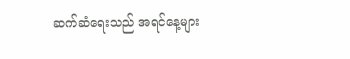ဆက်ဆံရေးသည် အရင်နေ့များ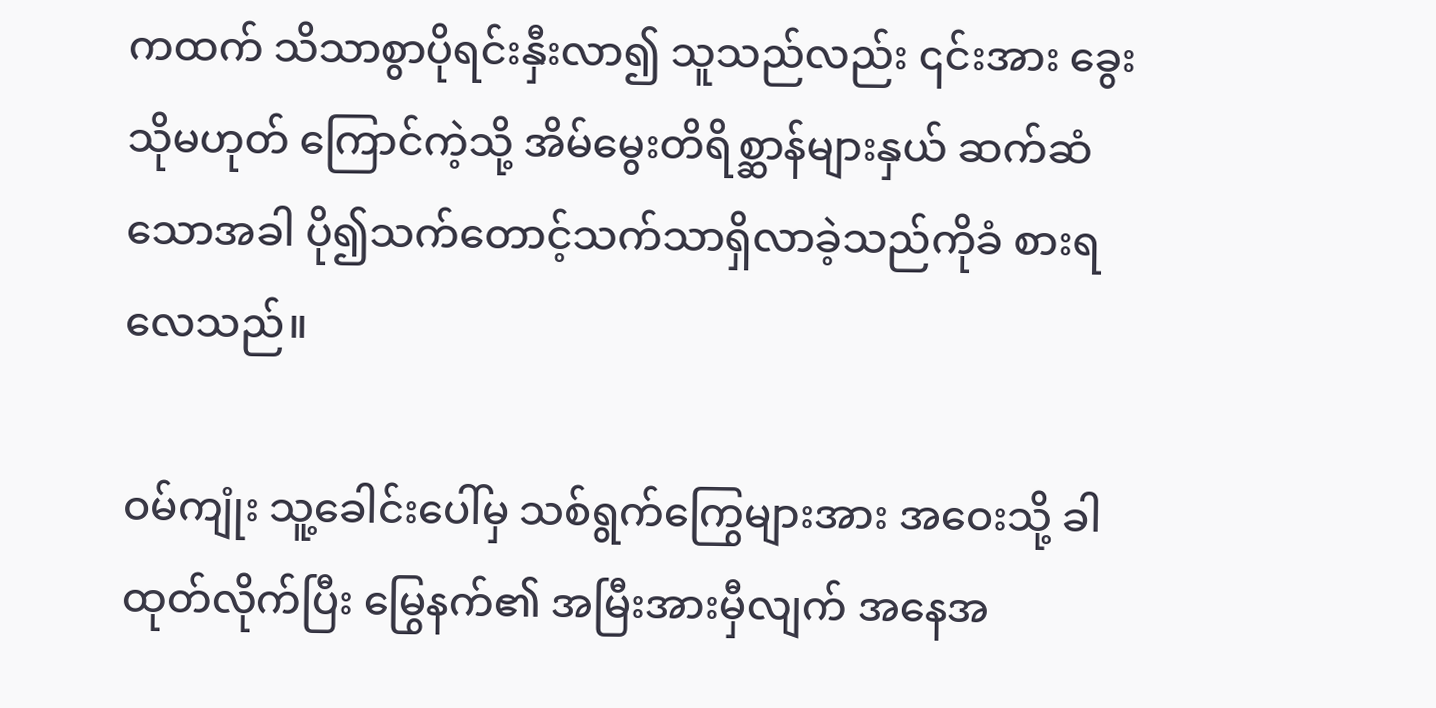ကထက် သိသာစွာပိုရင်းနှီးလာ၍ သူသည်လည်း ၎င်းအား ခွေး သိုမဟုတ် ကြောင်ကဲ့သို့ အိမ်မွေးတိရိစ္ဆာန်များနှယ် ဆက်ဆံသောအခါ ပို၍သက်တောင့်သက်သာရှိလာခဲ့သည်ကိုခံ စားရလေသည်။

ဝမ်ကျုံး သူ့ခေါင်းပေါ်မှ သစ်ရွက်ကြွေများအား အဝေးသို့ ခါထုတ်လိုက်ပြီး မြွေနက်၏ အမြီးအားမှီလျက် အနေအ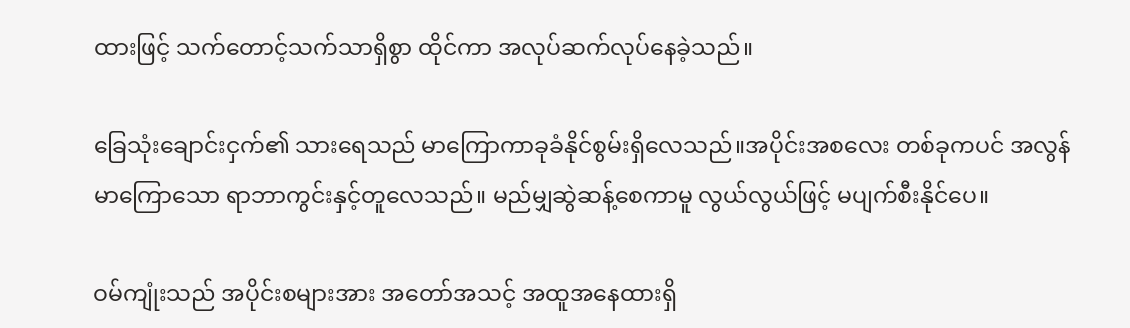ထားဖြင့် သက်တောင့်သက်သာရှိစွာ ထိုင်ကာ အလုပ်ဆက်လုပ်နေခဲ့သည်။

ခြေသုံးချောင်းငှက်၏ သားရေသည် မာကြောကာခုခံနိုင်စွမ်းရှိလေသည်။အပိုင်းအစလေး တစ်ခုကပင် အလွန်မာကြောသော ရာဘာကွင်းနှင့်တူလေသည်။ မည်မျှဆွဲဆန့်စေကာမူ လွယ်လွယ်ဖြင့် မပျက်စီးနိုင်ပေ။

ဝမ်ကျုံးသည် အပိုင်းစများအား အတော်အသင့် အထူအနေထားရှိ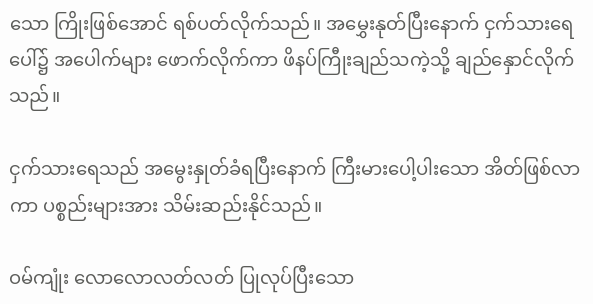သော ကြိုးဖြစ်အောင် ရစ်ပတ်လိုက်သည်။ အမွှေးနုတ်ပြီးနောက် ငှက်သားရေပေါ်၌ အပေါက်များ ဖောက်လိုက်ကာ ဖိနပ်ကြီုးချည်သကဲ့သို့ ချည်နှောင်လိုက်သည်။

ငှက်သားရေသည် အမွေးနှုတ်ခံရပြီးနောက် ကြီးမားပေါ့ပါးသော အိတ်ဖြစ်လာကာ ပစ္စည်းများအား သိမ်းဆည်းနိုင်သည်။

ဝမ်ကျုံး လောလောလတ်လတ် ပြုလုပ်ပြီးသော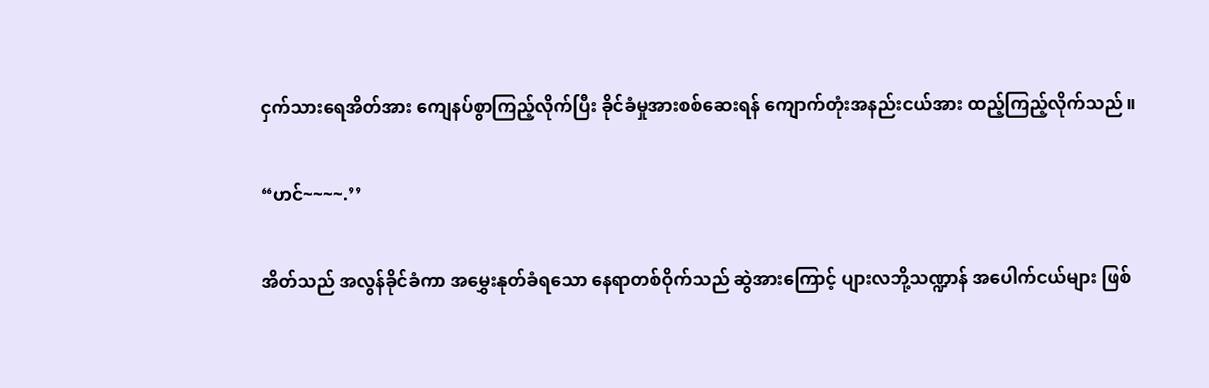ငှက်သားရေအိတ်အား ကျေနပ်စွာကြည့်လိုက်ပြီး ခိုင်ခံမှုအားစစ်ဆေးရန် ကျောက်တုံးအနည်းငယ်အား ထည့်ကြည့်လိုက်သည်။

“ဟင်~~~~.’’

အိတ်သည် အလွန်ခိုင်ခံကာ အမွှေးနုတ်ခံရသော နေရာတစ်ဝိုက်သည် ဆွဲအားကြောင့် ပျားလဘို့သဏ္ဍာန် အပေါက်ငယ်များ ဖြစ်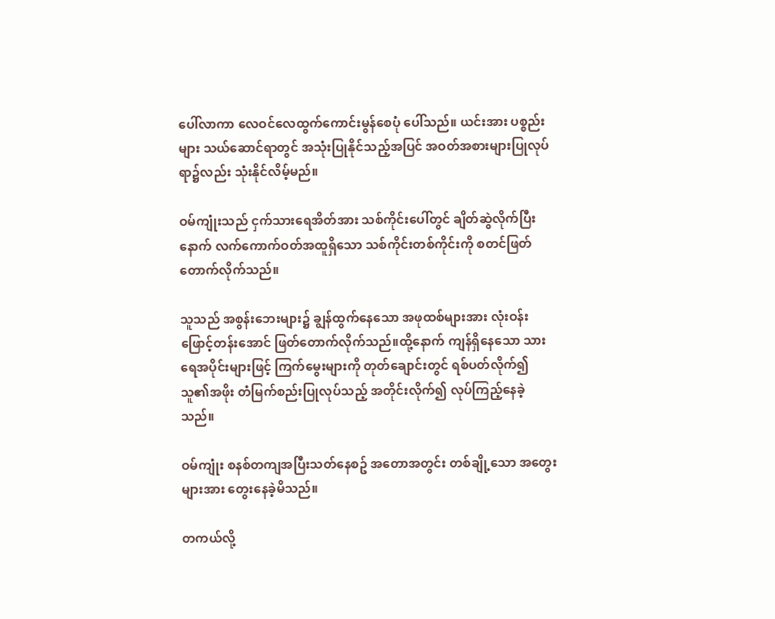ပေါ်လာကာ လေဝင်လေထွက်ကောင်းမွန်စေပုံ ပေါ်သည်။ ယင်းအား ပစ္စည်းများ သယ်ဆောင်ရာတွင် အသုံးပြုနိုင်သည့်အပြင် အဝတ်အစားများပြုလုပ်ရာ၌လည်း သုံးနိုင်လိမ့်မည်။

ဝမ်ကျုံးသည် ငှက်သားရေအိတ်အား သစ်ကိုင်းပေါ်တွင် ချိတ်ဆွဲလိုက်ပြီးနောက် လက်ကောက်ဝတ်အထူရှိသော သစ်ကိုင်းတစ်ကိုင်းကို စတင်ဖြတ်တောက်လိုက်သည်။

သူသည် အစွန်းဘေးများ၌ ချွန်ထွက်နေသော အဖုထစ်များအား လုံးဝန်းဖြောင့်တန်းအောင် ဖြတ်တောက်လိုက်သည်။ထို့နောက် ကျန်ရှိနေသော သားရေအပိုင်းများဖြင့် ကြက်မွေးများကို တုတ်ချောင်းတွင် ရစ်ပတ်လိုက်၍ သူ၏အဖိုး တံမြက်စည်းပြုလုပ်သည့် အတိုင်းလိုက်၍ လုပ်ကြည့်နေခဲ့သည်။

ဝမ်ကျုံး စနစ်တကျအပြီးသတ်နေစဥ် အတောအတွင်း တစ်ချို့သော အတွေးများအား တွေးနေခဲ့မိသည်။

တကယ်လို့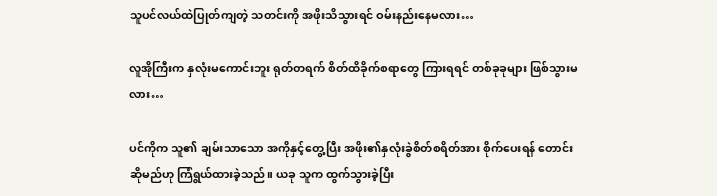သူပင်လယ်ထဲပြုတ်ကျတဲ့ သတင်းကို အဖိုးသိသွားရင် ဝမ်းနည်းနေမလား…

လူအိုကြီးက နှလုံးမကောင်းဘူး ရုတ်တရက် စိတ်ထိခိုက်စရာတွေ ကြားရရင် တစ်ခုခုများ ဖြစ်သွားမလား…

ပင်ကိုက သူ၏ ချမ်းသာသော အကိုနှင့်တွေ့ပြီး အဖိုး၏နှလုံးခွဲစိတ်စရိတ်အား စိုက်ပေးရန် တောင်းဆိုမည်ဟု ကြံရွယ်ထားခဲ့သည်။ ယခု သူက ထွက်သွားခဲ့ပြီး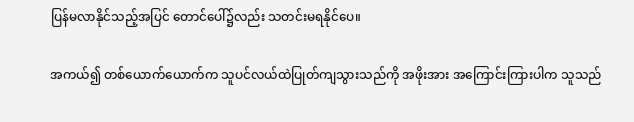ပြန်မလာနိုင်သည့်အပြင် တောင်ပေါ်၌လည်း သတင်းမရနိုင်ပေ။

အကယ်၍ တစ်ယောက်ယောက်က သူပင်လယ်ထဲပြုတ်ကျသွားသည်ကို အဖိုးအား အကြောင်းကြားပါက သူသည်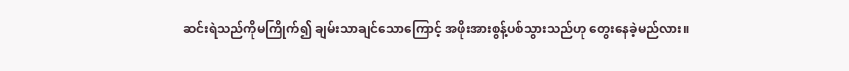ဆင်းရဲသည်ကိုမကြိုက်၍ ချမ်းသာချင်သောကြောင့် အဖိုးအားစွန့်ပစ်သွားသည်ဟု တွေးနေခဲ့မည်လား။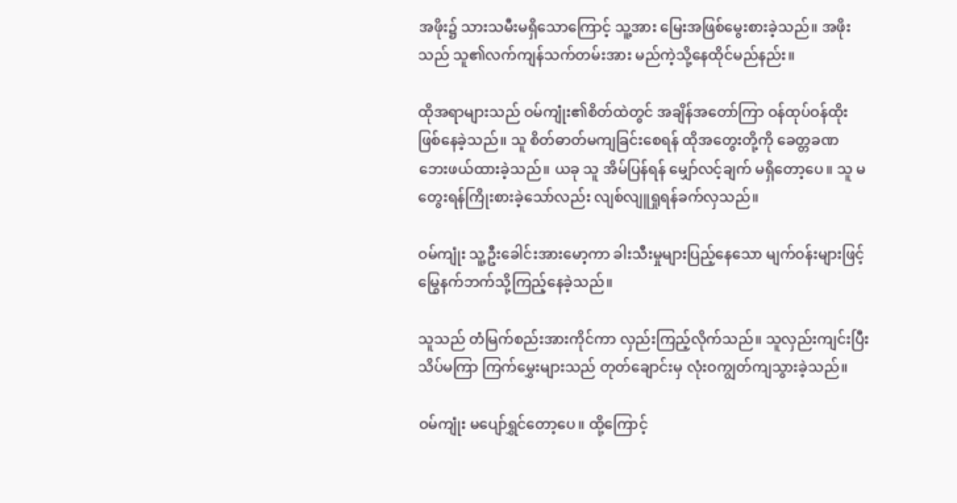အဖိုး၌ သားသမီးမရှိသောကြောင့် သူ့အား မြေးအဖြစ်မွေးစားခဲ့သည်။ အဖိုးသည် သူ၏လက်ကျန်သက်တမ်းအား မည်ကဲ့သို့နေထိုင်မည်နည်း။

ထိုအရာများသည် ဝမ်ကျုံး၏စိတ်ထဲတွင် အချိန်အတော်ကြာ ဝန်ထုပ်ဝန်ထိုးဖြစ်နေခဲ့သည်။ သူ စိတ်ဓာတ်မကျခြင်းစေရန် ထိုအတွေးတို့ကို ခေတ္တခဏ ဘေးဖယ်ထားခဲ့သည်။ ယခု သူ အိမ်ပြန်ရန် မျှော်လင့်ချက် မရှိတော့ပေ။ သူ မတွေးရန်ကြိုးစားခဲ့သော်လည်း လျစ်လျူရှုရန်ခက်လှသည်။

ဝမ်ကျုံး သူ့ဦးခေါင်းအားမော့ကာ ခါးသီးမှုများပြည့်နေသော မျက်ဝန်းများဖြင့် မြွေနက်ဘက်သို့ကြည့်နေခဲ့သည်။

သူသည် တံမြက်စည်းအားကိုင်ကာ လှည်းကြည့်လိုက်သည်။ သူလှည်းကျင်းပြီးသိပ်မကြာ ကြက်မွှေးများသည် တုတ်ချောင်းမှ လုံးဝကျွတ်ကျသွားခဲ့သည်။

ဝမ်ကျုံး မပျော်ရွှင်တော့ပေ။ ထို့ကြောင့်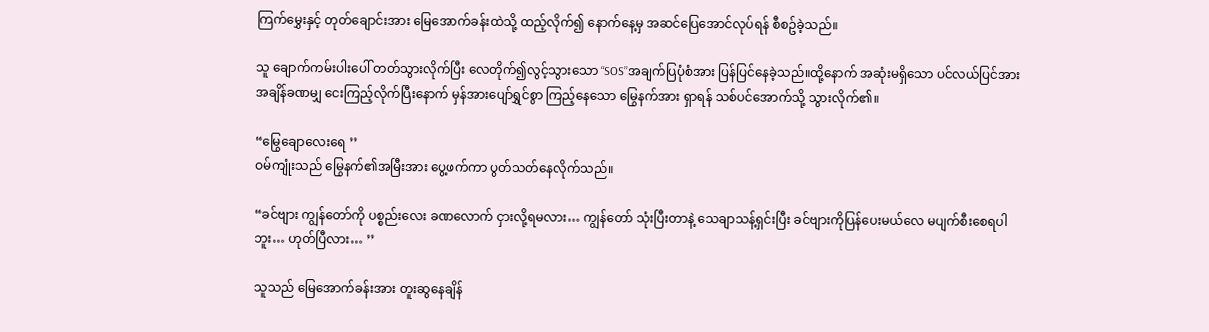ကြက်မွှေးနှင့် တုတ်ချောင်းအား မြေအောက်ခန်းထဲသို့ ထည့်လိုက်၍ နောက်နေ့မှ အဆင်ပြေအောင်လုပ်ရန် စီစဥ်ခဲ့သည်။

သူ ချောက်ကမ်းပါးပေါ် တတ်သွားလိုက်ပြီး လေတိုက်၍လွင့်သွားသော “SOS’’အချက်ပြပုံစံအား ပြန်ပြင်နေခဲ့သည်။ထို့နောက် အဆုံးမရှိသော ပင်လယ်ပြင်အား အချိန်ခဏမျှ ငေးကြည့်လိုက်ပြီးနောက် မှန်အားပျော်ရွှင်စွာ ကြည့်နေသော မြွေနက်အား ရှာရန် သစ်ပင်အောက်သို့ သွားလိုက်၏။

“မြွေချောလေးရေ ’’
ဝမ်ကျုံးသည် မြွေနက်၏အမြီးအား ပွေ့ဖက်ကာ ပွတ်သတ်နေလိုက်သည်။

“ခင်ဗျား ကျွန်တော်ကို ပစ္စည်းလေး ခဏလောက် ငှားလို့ရမလား… ကျွန်တော် သုံးပြီးတာနဲ့ သေချာသန့်ရှင်းပြီး ခင်ဗျားကိုပြန်ပေးမယ်လေ မပျက်စီးစေရပါဘူး… ဟုတ်ပြီလား… ’’

သူသည် မြေအောက်ခန်းအား တူးဆွနေချိန်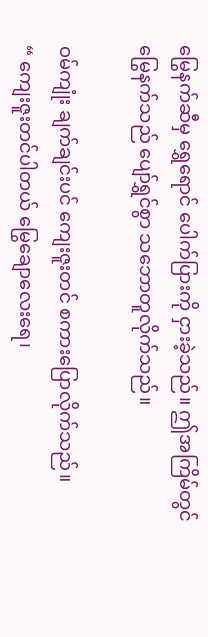မြွေနက်ဆီမှ ရွှေရောင် ပေါက်ပြားကို ငှားခဲ့သည်။ ဤအကြိမ်တွင် မြွေနက်သည် ပျော်ရွှင်စွာ သဘောတူလိုက်သည်။

ဝမ်ကျုံး ချက်ချင်းပင် ကျေးဇူးတင် စကားပြောလိုက်သည်။
“ ကျေးဇူးတင်ပါတယ် မြွေချောလေးရေ၊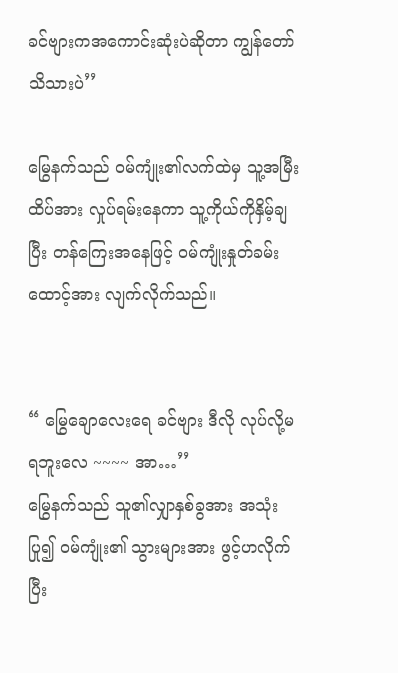ခင်ဗျားကအကောင်းဆုံးပဲဆိုတာ ကျွန်တော် သိသားပဲ’’

မြွေနက်သည် ဝမ်ကျုံး၏လက်ထဲမှ သူ့အမြီးထိပ်အား လှုပ်ရမ်းနေကာ သူ့ကိုယ်ကိုနှိမ့်ချပြီး တန်ကြေးအနေဖြင့် ဝမ်ကျုံးနှုတ်ခမ်းထောင့်အား လျက်လိုက်သည်။


“ မြွေချောလေးရေ ခင်ဗျား ဒီလို လုပ်လို့မရဘူးလေ ~~~~ အာ…’’
မြွေနက်သည် သူ၏လျှာနှစ်ခွအား အသုံးပြု၍ ဝမ်ကျုံး၏ သွားများအား ဖွင့်ဟလိုက်ပြီး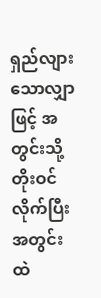ရှည်လျားသောလျှာဖြင့် အတွင်းသို့ တိုးဝင်လိုက်ပြီး အတွင်းထဲ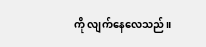ကို လျက်နေလေသည်။